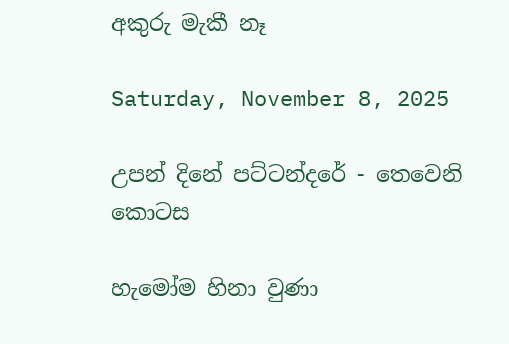අකුරු මැකී නෑ

Saturday, November 8, 2025

උපන් දිනේ පට්ටන්දරේ - තෙවෙනි කොටස

හැමෝම හිනා වුණා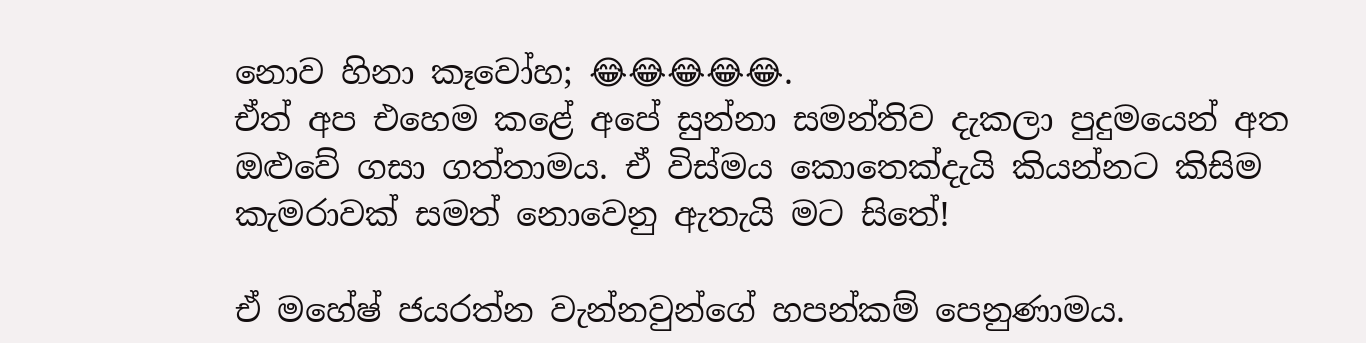නොව හිනා කෑවෝහ; 😂😂😂😂😂.
ඒත් අප එහෙම කළේ අපේ සුන්නා සමන්තිව දැකලා පුදුමයෙන් අත ඔළුවේ ගසා ගත්තාමය. ඒ විස්මය කොතෙක්දැයි කියන්නට කිසිම කැමරාවක් සමත් නොවෙනු ඇතැයි මට සිතේ!

ඒ මහේෂ් ජයරත්න වැන්නවුන්ගේ හපන්කම් පෙනුණාමය.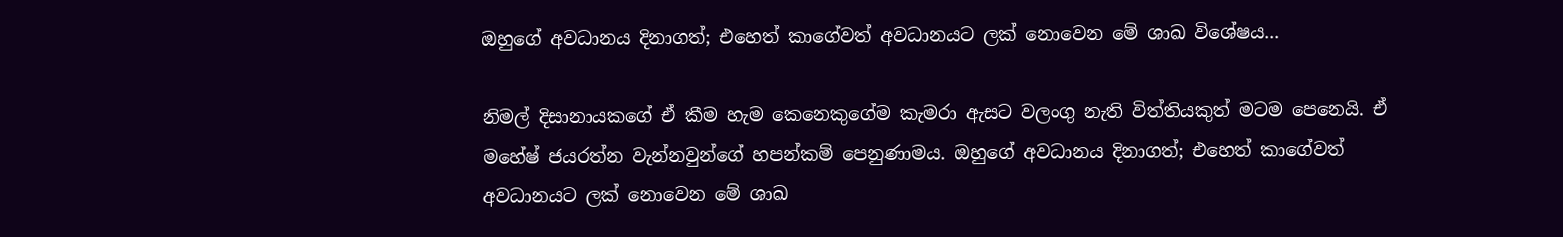ඔහුගේ අවධානය දිනාගත්; එහෙත් කාගේවත් අවධානයට ලක් නොවෙන මේ ශාඛ විශේෂය...

නිමල් දිසානායකගේ ඒ කීම හැම කෙනෙකුගේම කැමරා ඇසට වලංගු නැති විත්තියකුත් මටම පෙනෙයි. ඒ මහේෂ් ජයරත්න වැන්නවුන්ගේ හපන්කම් පෙනුණාමය. ඔහුගේ අවධානය දිනාගත්; එහෙත් කාගේවත් අවධානයට ලක් නොවෙන මේ ශාඛ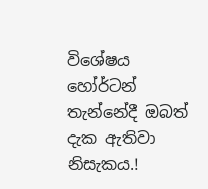විශේෂය හෝර්ටන් තැන්නේදී ඔබත් දැක ඇතිවා නිසැකය.!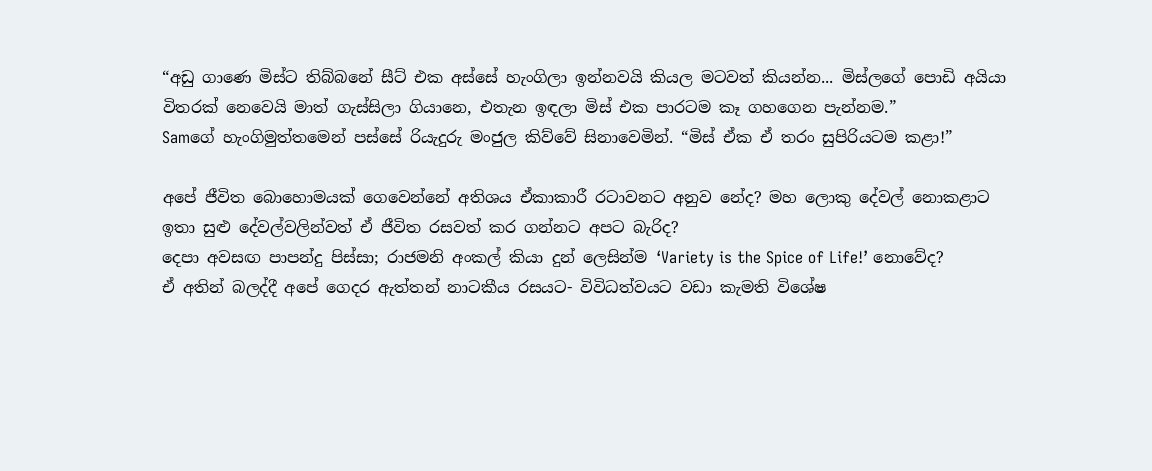“අඩු ගාණෙ මිස්ට තිබ්බනේ සීට් එක අස්සේ හැංගිලා ඉන්නවයි කියල මටවත් කියන්න... මිස්ලගේ පොඩි අයියා විතරක් නෙවෙයි මාත් ගැස්සිලා ගියානෙ, එතැන ඉඳලා මිස් එක පාරටම කෑ ගහගෙන පැන්නම.”
Samගේ හැංගිමුත්තමෙන් පස්සේ රියැදුරු මංජුල කිව්වේ සිනාවෙමින්. “මිස් ඒක ඒ තරං සුපිරියටම කළා!”

අපේ ජීවිත බොහොමයක් ගෙවෙන්නේ අතිශය ඒකාකාරී රටාවනට අනුව නේද? මහ ලොකු දේවල් නොකළාට ඉතා සුළු දේවල්වලින්වත් ඒ ජීවිත රසවත් කර ගන්නට අපට බැරිද?
දෙපා අවසඟ පාපන්දු පිස්සා; රාජමනි අංකල් කියා දුන් ලෙසින්ම ‘Variety is the Spice of Life!’ නොවේද?
ඒ අතින් බලද්දී අපේ ගෙදර ඇත්තන් නාටකීය රසයට- විවිධත්වයට වඩා කැමති විශේෂ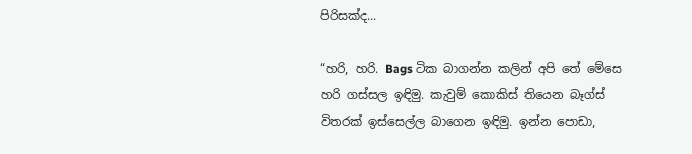පිරිසක්ද...

“හරි, හරි. Bags ටික බාගන්න කලින් අපි තේ මේසෙ හරි ගස්සල ඉඳිමු. කැවුම් කොකිස් තියෙන බෑග්ස් විතරක් ඉස්සෙල්ල බාගෙන ඉඳිමු. ඉන්න පොඩා,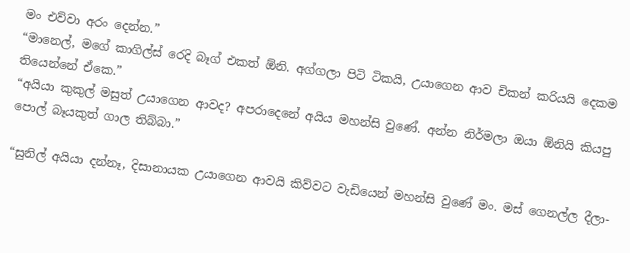මං එව්වා අරං දෙන්න.”
“මානෙල්, මගේ කාගිල්ස් රෙදි බෑග් එකත් ඕනි. අග්ගලා පිටි ටිකයි, උයාගෙන ආව චිකන් කරියයි දෙකම තියෙන්නේ ඒකෙ.”
“අයියා කුකුල් මසුත් උයාගෙන ආවද? අපරාදෙනේ අයිය මහන්සි වුණේ. අන්න නිර්මලා ඔයා ඕනියි කියපු පොල් බෑයකුත් ගාල තිබ්බා.”

“සුනිල් අයියා දන්නෑ, දිසානායක උයාගෙන ආවයි කිව්වට වැඩියෙන් මහන්සි වුණේ මං. මස් ගෙනල්ල දීලා-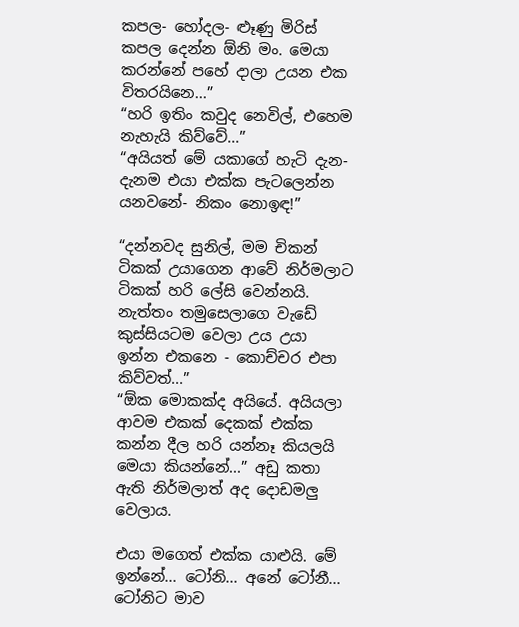කපල- හෝදල- ළූණු මිරිස් කපල දෙන්න ඕනි මං. මෙයා කරන්නේ පහේ දාලා උයන එක විතරයිනෙ...”
“හරි ඉතිං කවුද නෙවිල්, එහෙම නැහැයි කිව්වේ...”
“අයියත් මේ යකාගේ හැටි දැන-දැනම එයා එක්ක පැටලෙන්න යනවනේ- නිකං නොඉඳ!”

“දන්නවද සුනිල්, මම චිකන් ටිකක් උයාගෙන ආවේ නිර්මලාට ටිකක් හරි ලේසි වෙන්නයි. නැත්තං තමුසෙලාගෙ වැඩේ කුස්සියටම වෙලා උය උයා ඉන්න එකනෙ - කොච්චර එපා කිව්වත්...”
“ඕක මොකක්ද අයියේ. අයියලා ආවම එකක් දෙකක් එක්ක කන්න දීල හරි යන්නෑ කියලයි මෙයා කියන්නේ...” අඩු කතා ඇති නිර්මලාත් අද දොඩමලු වෙලාය.

එයා මගෙත් එක්ක යාළුයි. මේ ඉන්නේ... ටෝනි... අනේ ටෝනී... ටෝනිට මාව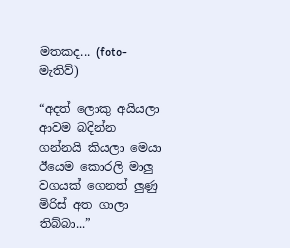මතකද... (foto- මැතිව්)

“අදත් ලොකු අයියලා ආවම බදින්න ගන්නයි කියලා මෙයා ඊයෙම කොරලි මාලු වගයක් ගෙනත් ලුණු මිරිස් අත ගාලා තිබ්බා...”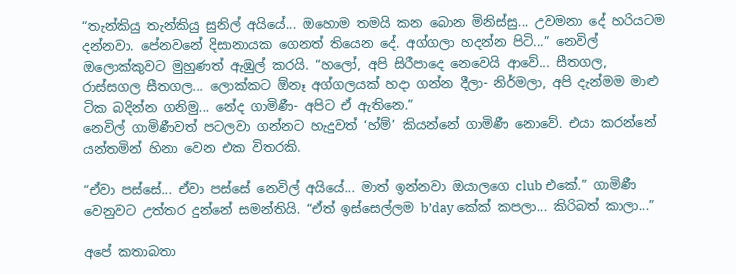“තැන්කියු තැන්කියු සුනිල් අයියේ... ඔහොම තමයි කන බොන මිනිස්සු... උවමනා දේ හරියටම දන්නවා. පේනවනේ දිසානායක ගෙනත් තියෙන දේ. අග්ගලා හදන්න පිටි...” නෙවිල් ඔලොක්කුවට මුහුණත් ඇඹුල් කරයි. “හලෝ, අපි සිරීපාදෙ නෙවෙයි ආවේ... සීතගල, රාස්සගල සීතගල... ලොක්කට ඕනෑ අග්ගලයක් හදා ගන්න දීලා- නිර්මලා, අපි දැන්මම මාළු ටික බදින්න ගනිමු... නේද ගාමිණී- අපිට ඒ ඇතිනෙ.”
නෙවිල් ගාමිණීවත් පටලවා ගන්නට හැදුවත් ‘හ්ම්’ කියන්නේ ගාමිණී නොවේ. එයා කරන්නේ යන්තමින් හිනා වෙන එක විතරකි.

“ඒවා පස්සේ... ඒවා පස්සේ නෙවිල් අයියේ... මාත් ඉන්නවා ඔයාලගෙ club එකේ.” ගාමිණී වෙනුවට උත්තර දුන්නේ සමන්තියි. “ඒත් ඉස්සෙල්ලම b’day කේක් කපලා... කිරිබත් කාලා...”

අපේ කතාබතා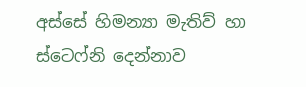අස්සේ හිමන්‍යා මැතිව් හා ස්ටෙෆ්නි දෙන්නාව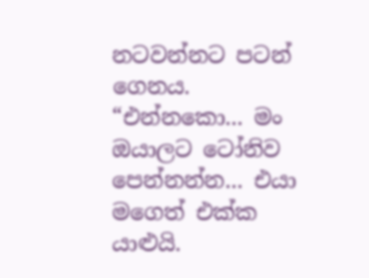නටවන්නට පටන් ගෙනය. “එන්නකො... මං ඔයාලට ටෝනිව පෙන්නන්න... එයා මගෙත් එක්ක යාළුයි.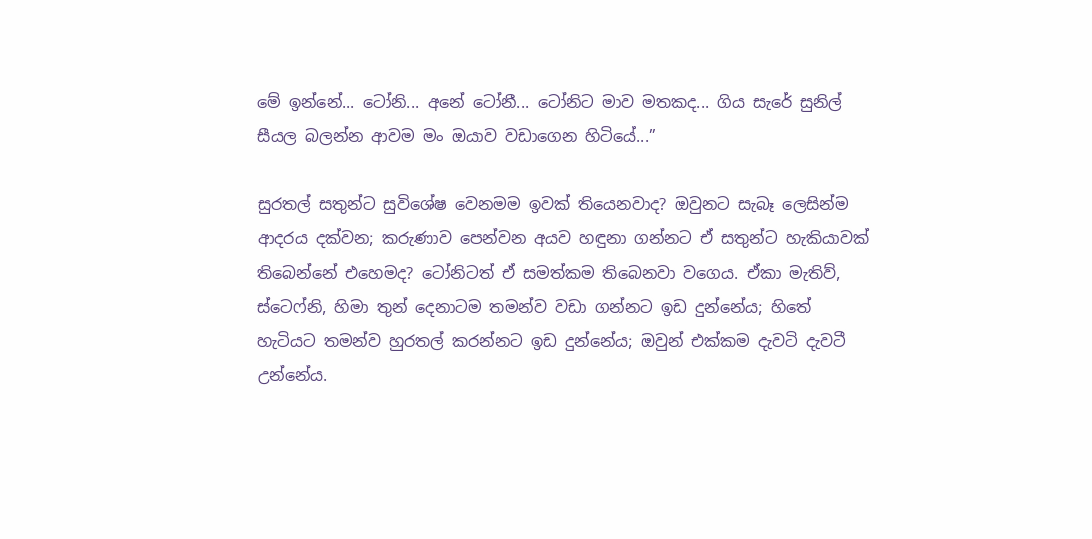මේ ඉන්නේ... ටෝනි... අනේ ටෝනී... ටෝනිට මාව මතකද... ගිය සැරේ සුනිල් සීයල බලන්න ආවම මං ඔයාව වඩාගෙන හිටියේ...”

සුරතල් සතුන්ට සුවිශේෂ වෙනමම ඉවක් තියෙනවාද? ඔවුනට සැබෑ ලෙසින්ම ආදරය දක්වන; කරුණාව පෙන්වන අයව හඳුනා ගන්නට ඒ සතුන්ට හැකියාවක් තිබෙන්නේ එහෙමද? ටෝනිටත් ඒ සමත්කම තිබෙනවා වගෙය. ඒකා මැතිව්, ස්ටෙෆ්නි, හිමා තුන් දෙනාටම තමන්ව වඩා ගන්නට ඉඩ දුන්නේය; හිතේ හැටියට තමන්ව හුරතල් කරන්නට ඉඩ දුන්නේය; ඔවුන් එක්කම දැවටි දැවටී උන්නේය.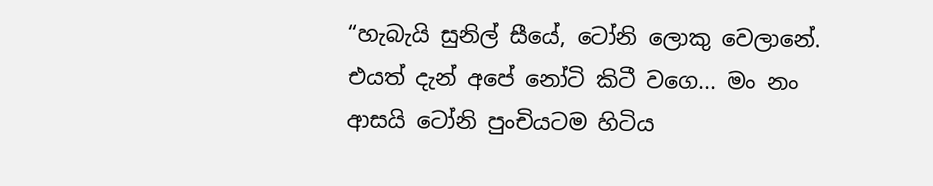“හැබැයි සුනිල් සීයේ, ටෝනි ලොකු වෙලානේ. එයත් දැන් අපේ නෝටි කිටී වගෙ... මං නං ආසයි ටෝනි පුංචියටම හිටිය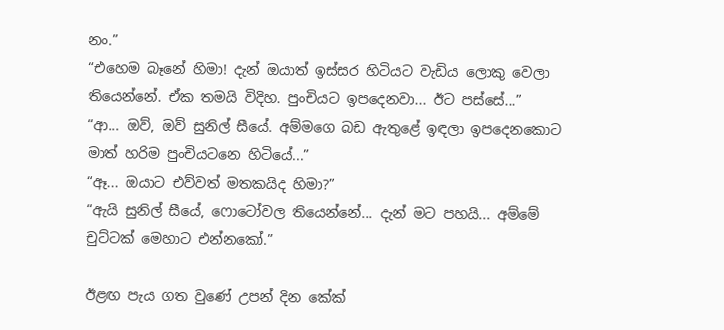නං.”
“එහෙම බෑනේ හිමා! දැන් ඔයාත් ඉස්සර හිටියට වැඩිය ලොකු වෙලා තියෙන්නේ. ඒක තමයි විදිහ. පුංචියට ඉපදෙනවා... ඊට පස්සේ...”
“ආ... ඔව්, ඔව් සුනිල් සීයේ. අම්මගෙ බඩ ඇතුළේ ඉඳලා ඉපදෙනකොට මාත් හරිම පුංචියටනෙ හිටියේ...”
“ඈ... ඔයාට එව්වත් මතකයිද හිමා?”
“ඇයි සුනිල් සීයේ, ෆොටෝවල තියෙන්නේ... දැන් මට පහයි... අම්මේ චුට්ටක් මෙහාට එන්නකෝ.”

ඊළඟ පැය ගත වුණේ උපන් දින කේක්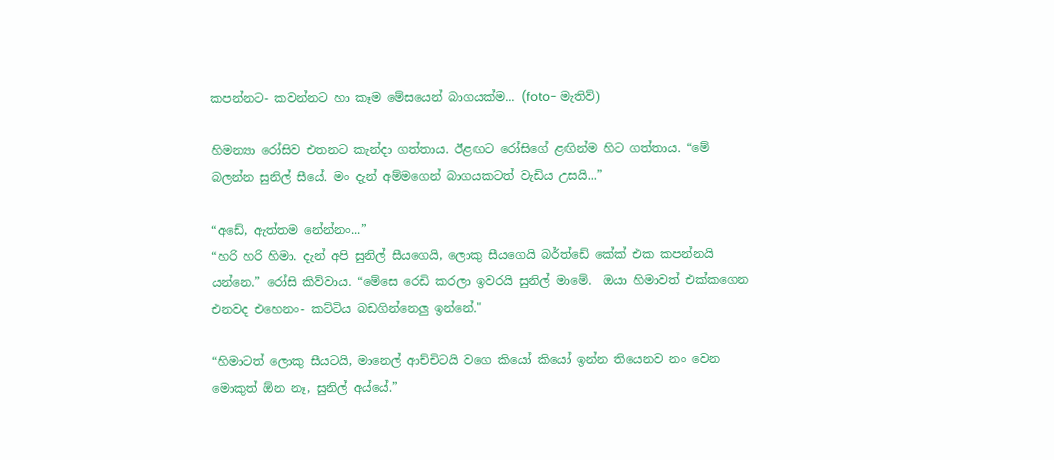කපන්නට- කවන්නට හා කෑම මේසයෙන් බාගයක්ම... (foto- මැතිව්)

හිමන්‍යා රෝසිව එතනට කැන්දා ගත්තාය. ඊළඟට රෝසිගේ ළඟින්ම හිට ගත්තාය. “මේ බලන්න සුනිල් සීයේ. මං දැන් අම්මගෙන් බාගයකටත් වැඩිය උසයි...”

“අඩේ, ඇත්තම නේන්නං...”
“හරි හරි හිමා. දැන් අපි සුනිල් සීයගෙයි, ලොකු සීයගෙයි බර්ත්ඩේ කේක් එක කපන්නයි යන්නෙ.” රෝසි කිව්වාය. “මේසෙ රෙඩි කරලා ඉවරයි සුනිල් මාමේ.  ඔයා හිමාවත් එක්කගෙන එනවද එහෙනං- කට්ටිය බඩගින්නෙලු ඉන්නේ."

“හිමාටත් ලොකු සීයටයි, මානෙල් ආච්චිටයි වගෙ කියෝ කියෝ ඉන්න තියෙනව නං වෙන මොකුත් ඕන නෑ, සුනිල් අය්යේ.”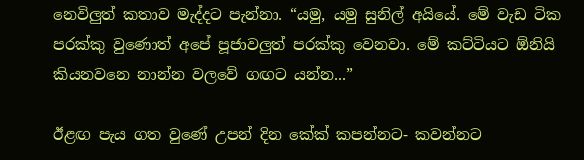නෙවිලුත් කතාව මැද්දට පැන්නා. “යමු, යමු සුනිල් අයියේ. මේ වැඩ ටික පරක්කු වුණොත් අපේ පූජාවලුත් පරක්කු වෙනවා. මේ කට්ටියට ඕනියි කියනවනෙ නාන්න වලවේ ගඟට යන්න...”

ඊළඟ පැය ගත වුණේ උපන් දින කේක් කපන්නට- කවන්නට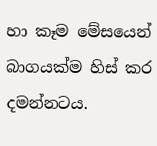හා කෑම මේසයෙන් බාගයක්ම හිස් කර දමන්නටය.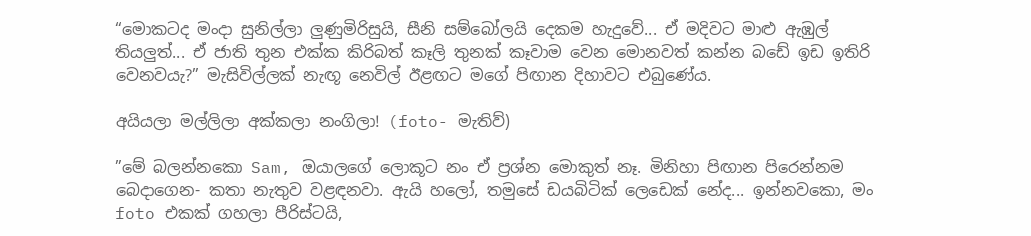“මොකටද මංදා සුනිල්ලා ලුණුමිරිසුයි, සීනි සම්බෝලයි දෙකම හැදුවේ... ඒ මදිවට මාළු ඇඹුල් තියලුත්... ඒ ජාති තුන එක්ක කිරිබත් කෑලි තුනක් කෑවාම වෙන මොනවත් කන්න බඩේ ඉඩ ඉතිරි වෙනවයැ?” මැසිවිල්ලක් නැඟූ නෙවිල් ඊළඟට මගේ පිඟාන දිහාවට එබුණේය.

අයියලා මල්ලිලා අක්කලා නංගිලා! (foto- මැතිව්)

”මේ බලන්නකො Sam, ඔයාලගේ ලොකූට නං ඒ ප්‍රශ්න මොකුත් නෑ. මිනිහා පිඟාන පිරෙන්නම බෙදාගෙන- කතා නැතුව වළඳනවා. ඇයි හලෝ, තමුසේ ඩයබිටික් ලෙඩෙක් නේද... ඉන්නවකො, මං foto එකක් ගහලා පීරිස්ටයි,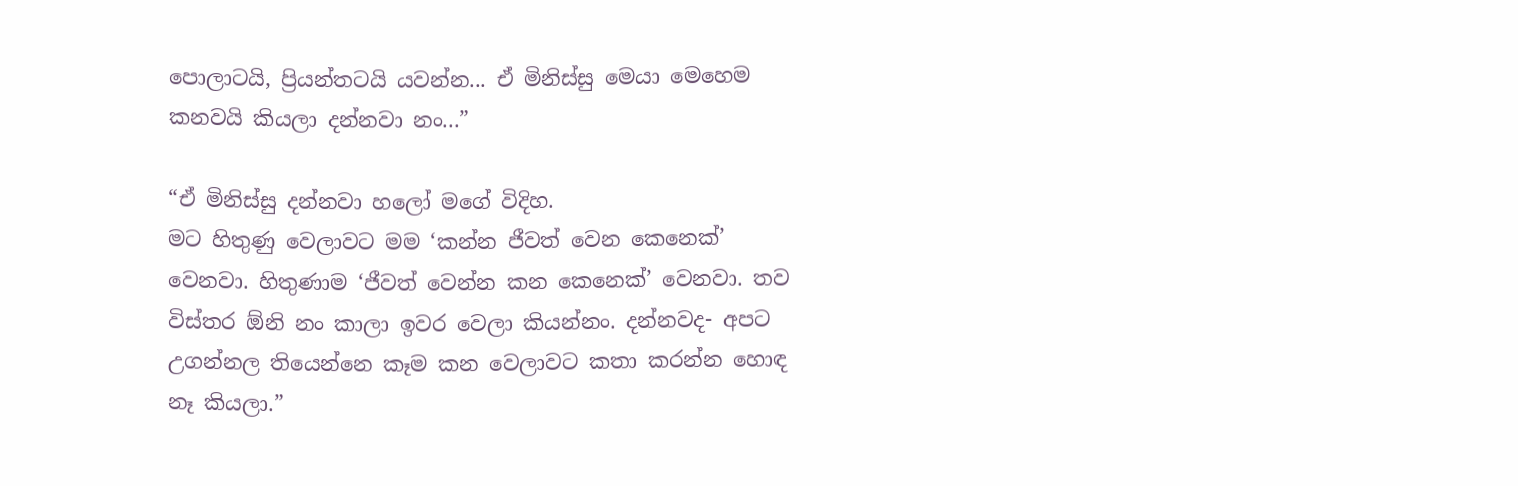පොලාටයි, ප්‍රියන්තටයි යවන්න... ඒ මිනිස්සු මෙයා මෙහෙම කනවයි කියලා දන්නවා නං...”

“ඒ මිනිස්සු දන්නවා හලෝ මගේ විදිහ.
මට හිතුණු වෙලාවට මම ‘කන්න ජීවත් වෙන කෙනෙක්’ වෙනවා. හිතුණාම ‘ජීවත් වෙන්න කන කෙනෙක්’ වෙනවා. තව විස්තර ඕනි නං කාලා ඉවර වෙලා කියන්නං. දන්නවද- අපට උගන්නල තියෙන්නෙ කෑම කන වෙලාවට කතා කරන්න හොඳ නෑ කියලා.”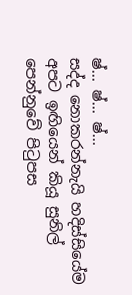ෂ්... ෂ්... ෂ්...
සද්ද නොකරන්නැයි හදිස්සියේම අපට ඉඟියෙන් කියූ සුනිල් පෙන්නුවේ පිටුපස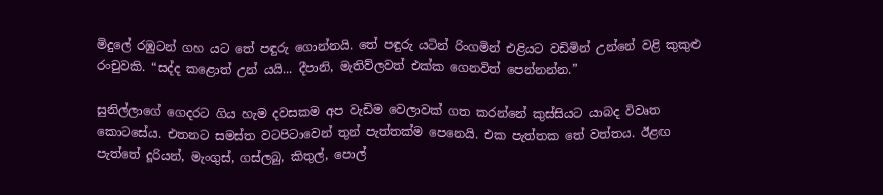මිදුලේ රඹුටන් ගහ යට තේ පඳුරු ගොන්නයි. තේ පඳුරු යටින් රිංගමින් එළියට වඩිමින් උන්නේ වළි කුකුළු රංචුවකි. “සද්ද කළොත් උන් යයි... දීපානි, මැතිව්ලවත් එක්ක ගෙනවිත් පෙන්නන්න.”

සුනිල්ලාගේ ගෙදරට ගිය හැම දවසකම අප වැඩිම වෙලාවක් ගත කරන්නේ කුස්සියට යාබද විවෘත කොටසේය. එතනට සමස්ත වටපිටාවෙන් තුන් පැත්තක්ම පෙනෙයි. එක පැත්තක තේ වත්තය. ඊළඟ පැත්තේ දූරියන්, මැංගුස්, ගස්ලබු, කිතුල්, පොල්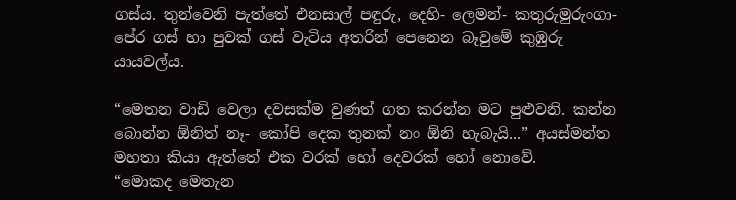ගස්ය. තුන්වෙනි පැත්තේ එනසාල් පඳුරු, දෙහි- ලෙමන්- කතුරුමුරුංගා- පේර ගස් හා පුවක් ගස් වැටිය අතරින් පෙනෙන බෑවුමේ කුඹුරු යායවල්ය.

“මෙතන වාඩි වෙලා දවසක්ම වුණත් ගත කරන්න මට පුළුවනි. කන්න බොන්න ඕනිත් නෑ- කෝපි දෙක තුනක් නං ඕනි හැබැයි...” අයස්මන්ත මහතා කියා ඇත්තේ එක වරක් හෝ දෙවරක් හෝ නොවේ.
“මොකද මෙතැන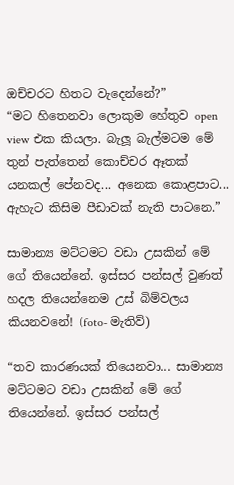ඔච්චරට හිතට වැදෙන්නේ?”
“මට හිතෙනවා ලොකුම හේතුව open view එක කියලා. බැලූ බැල්මටම මේ තුන් පැත්තෙන් කොච්චර ඈතක් යනකල් පේනවද... අනෙක කොළපාට... ඇහැට කිසිම පීඩාවක් නැති පාටනෙ.”

සාමාන්‍ය මට්ටමට වඩා උසකින් මේ ගේ තියෙන්නේ. ඉස්සර පන්සල් වුණත් හදල තියෙන්නෙම උස් බිම්වලය කියනවනේ! (foto- මැතිව්)

“තව කාරණයක් තියෙනවා... සාමාන්‍ය මට්ටමට වඩා උසකින් මේ ගේ තියෙන්නේ. ඉස්සර පන්සල්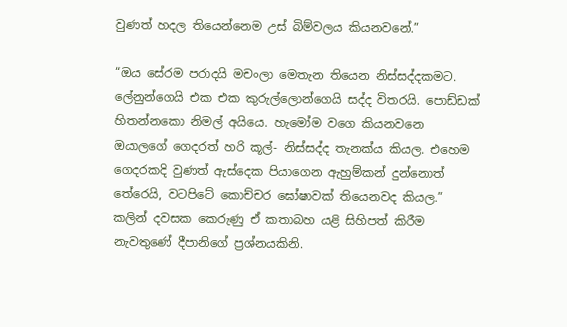වුණත් හදල තියෙන්නෙම උස් බිම්වලය කියනවනේ.”

“ඔය සේරම පරාදයි මචංලා මෙතැන තියෙන නිස්සද්දකමට. ලේනුන්ගෙයි එක එක කුරුල්ලොන්ගෙයි සද්ද විතරයි. පොඩ්ඩක් හිතන්නකො නිමල් අයියෙ. හැමෝම වගෙ කියනවනෙ ඔයාලගේ ගෙදරත් හරි කූල්- නිස්සද්ද තැනක්ය කියල. එහෙම ගෙදරකදි වුණත් ඇස්දෙක පියාගෙන ඇහුම්කන් දුන්නොත් තේරෙයි, වටපිටේ කොච්චර ඝෝෂාවක් තියෙනවද කියල.”
කලින් දවසක කෙරුණු ඒ කතාබහ යළි සිහිපත් කිරීම නැවතුණේ දීපානිගේ ප්‍රශ්නයකිනි.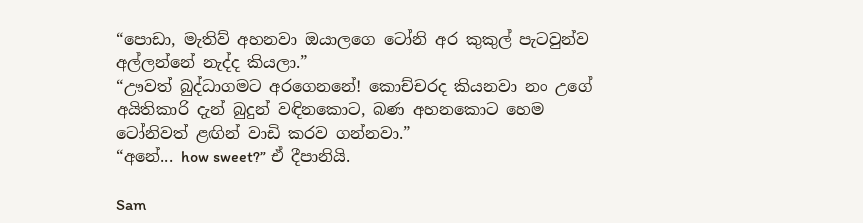“පොඩා, මැතිව් අහනවා ඔයාලගෙ ටෝනි අර කුකුල් පැටවුන්ව අල්ලන්නේ නැද්ද කියලා.”
“ඌවත් බුද්ධාගමට අරගෙනනේ! කොච්චරද කියනවා නං උගේ අයිතිකාරි දැන් බුදුන් වඳිනකොට, බණ අහනකොට හෙම ටෝනිවත් ළඟින් වාඩි කරව ගන්නවා.”
“අනේ... how sweet?” ඒ දීපානියි.

Sam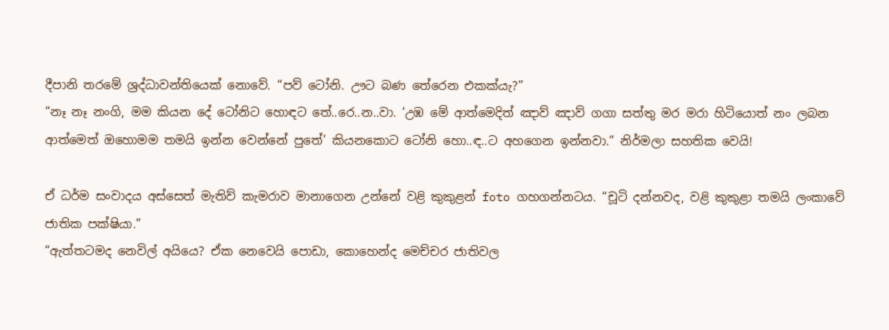දීපානි තරමේ ශ්‍රද්ධාවන්තියෙක් නොවේ. “පව් ටෝනි. ඌට බණ තේරෙන එකක්යැ?”
“නෑ නෑ නංගි, මම කියන දේ ටෝනිට හොඳට තේ..රෙ..න..වා. ‘උඹ මේ ආත්මෙදිත් ඤාව් ඤාව් ගගා සත්තු මර මරා හිටියොත් නං ලබන ආත්මෙත් ඔහොමම තමයි ඉන්න වෙන්නේ පුතේ’ කියනකොට ටෝනි හො..ඳ..ට අහගෙන ඉන්නවා.” නිර්මලා සහතික වෙයි!

ඒ ධර්ම සංවාදය අස්සෙත් මැතිව් කැමරාව මානාගෙන උන්නේ වළි කුකුළන් foto ගහගන්නටය. “චූටි දන්නවද, වළි කුකුළා තමයි ලංකාවේ ජාතික පක්ෂියා.”
“ඇත්තටමද නෙවිල් අයියෙ? ඒක නෙවෙයි පොඩා, කොහෙන්ද මෙච්චර ජාතිවල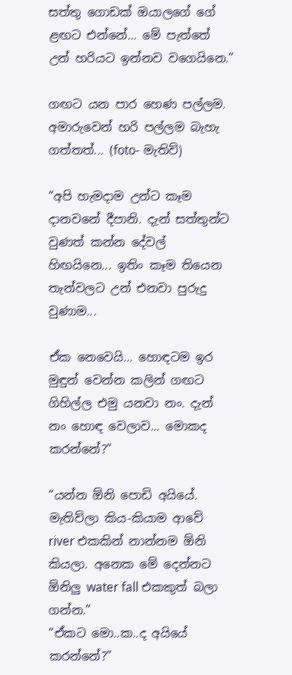සත්තු ගොඩක් ඔයාලගේ ගේ ළඟට එන්නේ... මේ පැත්තේ උන් හරියට ඉන්නව වගෙයිනෙ.”

ගඟට යන පාර හෙණ පල්ලම. අමාරුවෙන් හරි පල්ලම බැහැ ගත්තත්... (foto- මැතිව්)

“අපි හැමදාම උන්ට කෑම දානවනේ දීපානි. දැන් සත්තුන්ට වුණත් කන්න දේවල් හිඟයිනෙ... ඉතිං කෑම තියෙන තැන්වලට උන් එනවා පුරුදු වුණාම...

ඒක නෙවෙයි... හොඳටම ඉර මුඳුන් වෙන්න කලින් ගඟට ගිහිල්ල එමු යනවා නං. දැන් නං හොඳ වෙලාව... මොකද කරන්නේ?”

“යන්න ඕනි පොඩි අයියේ. මැතිව්ලා කිය-කියාම ආවේ river එකකින් නාන්නම ඕනි කියලා. අනෙක මේ දෙන්නට ඕනිලු water fall එකකුත් බලා ගන්න.”
“ඒකට මො..ක..ද අයියේ කරන්නේ?”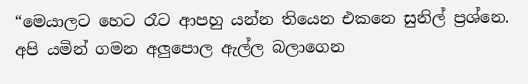“මෙයාලට හෙට රෑට ආපහු යන්න තියෙන එකනෙ සුනිල් ප්‍රශ්නෙ. අපි යමින් ගමන අලුපොල ඇල්ල බලාගෙන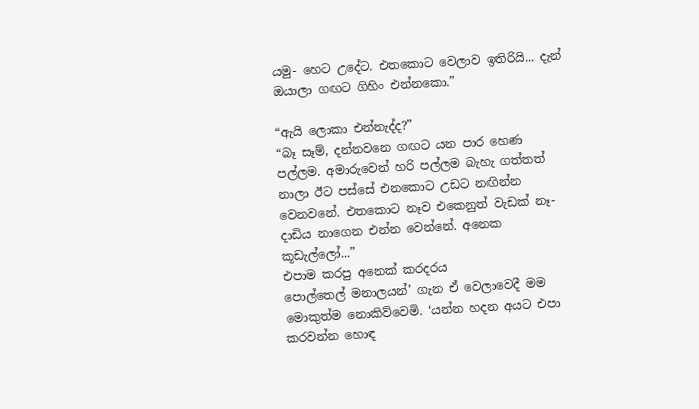යමු- හෙට උදේට. එතකොට වෙලාව ඉතිරියි... දැන් ඔයාලා ගඟට ගිහිං එන්නකො.”

“ඇයි ලොකා එන්නැද්ද?”
“බෑ සෑම්, දන්නවනෙ ගඟට යන පාර හෙණ පල්ලම. අමාරුවෙන් හරි පල්ලම බැහැ ගත්තත් නාලා ඊට පස්සේ එනකොට උඩට නඟින්න වෙනවනේ. එතකොට නෑව එකෙනුත් වැඩක් නෑ-  දාඩිය නාගෙන එන්න වෙන්නේ. අනෙක කූඩැල්ලෝ...”
එපාම කරපු අනෙක් කරදරය
පොල්තෙල් මනාලයන්’ ගැන ඒ වෙලාවෙදී මම මොකුත්ම නොකිව්වෙමි. ‘යන්න හදන අයට එපා කරවන්න හොඳ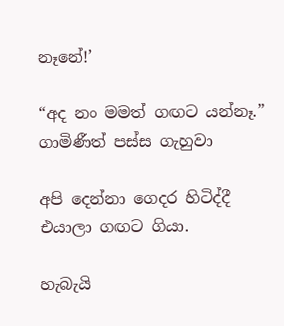නෑනේ!’

“අද නං මමත් ගඟට යන්නෑ.” ගාමිණීත් පස්ස ගැහුවා

අපි දෙන්නා ගෙදර හිටිද්දී එයාලා ගඟට ගියා.

හැබැයි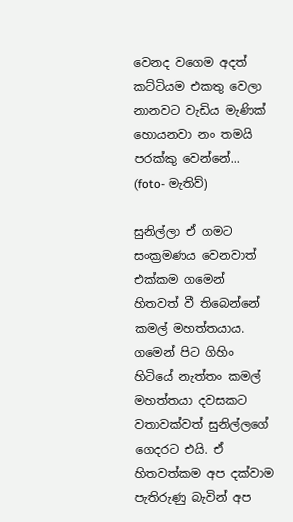වෙනද වගෙම අදත් කට්ටියම එකතු වෙලා නානවට වැඩිය මැණික් හොයනවා නං තමයි පරක්කු වෙන්නේ... (foto- මැතිව්)

සුනිල්ලා ඒ ගමට සංක්‍රමණය වෙනවාත් එක්කම ගමෙන් හිතවත් වී තිබෙන්නේ කමල් මහත්තයාය. ගමෙන් පිට ගිහිං හිටියේ නැත්තං කමල් මහත්තයා දවසකට වතාවක්වත් සුනිල්ලගේ ගෙදරට එයි. ඒ හිතවත්කම අප දක්වාම පැතිරුණු බැවින් අප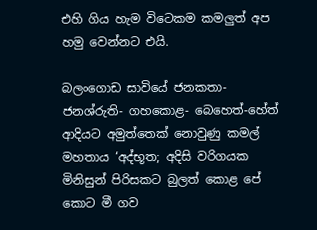එහි ගිය හැම විටෙකම කමලුත් අප හමු වෙන්නට එයි.

බලංගොඩ සාවියේ ජනකතා- ජනශ්රුති- ගහකොළ- බෙහෙත්-හේත් ආදියට අමුත්තෙක් නොවුණු කමල් මහතාය ‘අද්භූත; අදිසි වරිගයක මිනිසුන් පිරිසකට බුලත් කොළ පේ කොට මී ගව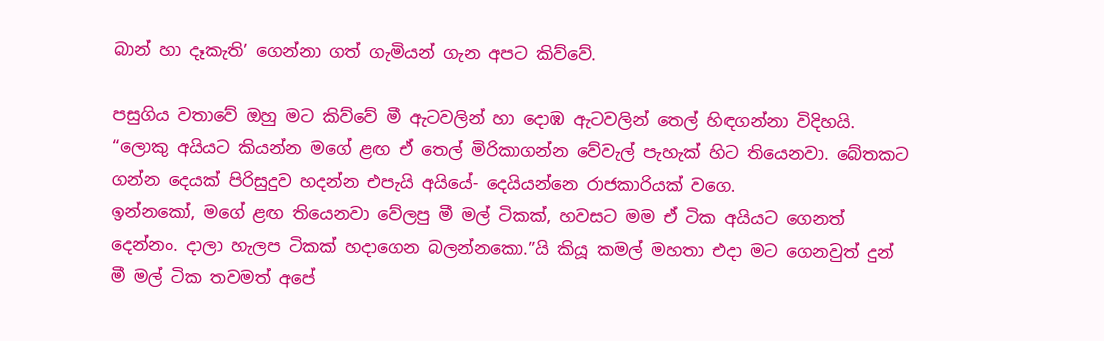බාන් හා දෑකැති’ ගෙන්නා ගත් ගැමියන් ගැන අපට කිව්වේ.

පසුගිය වතාවේ ඔහු මට කිව්වේ මී ඇටවලින් හා දොඹ ඇටවලින් තෙල් හිඳගන්නා විදිහයි.
“ලොකු අයියට කියන්න මගේ ළඟ ඒ තෙල් මිරිකාගන්න වේවැල් පැහැක් හිට තියෙනවා. බේතකට ගන්න දෙයක් පිරිසුදුව හදන්න එපැයි අයියේ- දෙයියන්නෙ රාජකාරියක් වගෙ.
ඉන්නකෝ, මගේ ළඟ තියෙනවා වේලපු මී මල් ටිකක්, හවසට මම ඒ ටික අයියට ගෙනත් දෙන්නං. දාලා හැලප ටිකක් හදාගෙන බලන්නකො.”යි කියූ කමල් මහතා එදා මට ගෙනවුත් දුන් මී මල් ටික තවමත් අපේ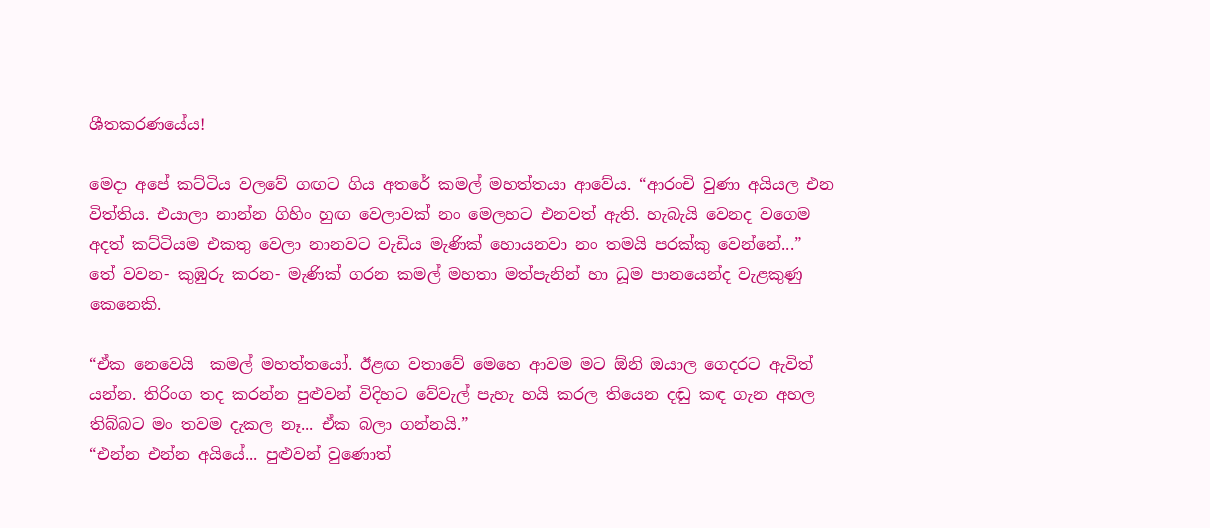ශීතකරණයේය!

මෙදා අපේ කට්ටිය වලවේ ගඟට ගිය අතරේ කමල් මහත්තයා ආවේය. “ආරංචි වුණා අයියල එන විත්තිය. එයාලා නාන්න ගිහිං හුඟ වෙලාවක් නං මෙලහට එනවත් ඇති. හැබැයි වෙනද වගෙම අදත් කට්ටියම එකතු වෙලා නානවට වැඩිය මැණික් හොයනවා නං තමයි පරක්කු වෙන්නේ...”
තේ වවන- කුඹුරු කරන- මැණික් ගරන කමල් මහතා මත්පැනින් හා ධූම පානයෙන්ද වැළකුණු කෙනෙකි.

“ඒක නෙවෙයි  කමල් මහත්තයෝ. ඊළඟ වතාවේ මෙහෙ ආවම මට ඕනි ඔයාල ගෙදරට ඇවිත් යන්න. තිරිංග තද කරන්න පුළුවන් විදිහට වේවැල් පැහැ හයි කරල තියෙන දඬු කඳ ගැන අහල තිබ්බට මං තවම දැකල නෑ... ඒක බලා ගන්නයි.”
“එන්න එන්න අයියේ... පුළුවන් වුණොත්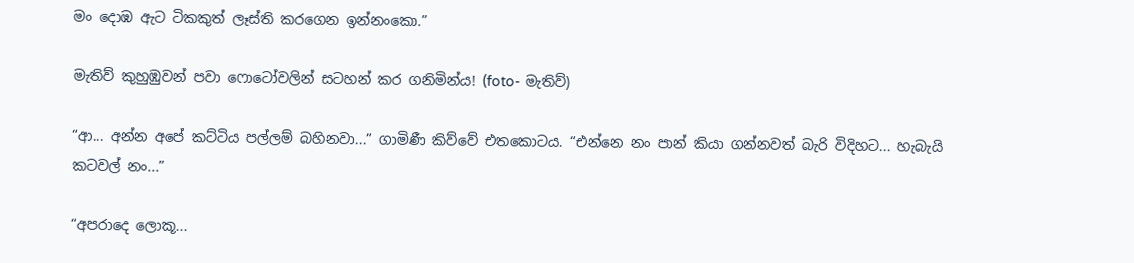මං දොඹ ඇට ටිකකුත් ලෑස්ති කරගෙන ඉන්නංකො.”

මැතිව් කුහුඹුවන් පවා ෆොටෝවලින් සටහන් කර ගනිමින්ය! (foto- මැතිව්)

“ආ... අන්න අපේ කට්ටිය පල්ලම් බහිනවා...” ගාමිණී කිව්වේ එතකොටය. “එන්නෙ නං පාන් කියා ගන්නවත් බැරි විදිහට... හැබැයි කටවල් නං...”

“අපරාදෙ ලොකූ...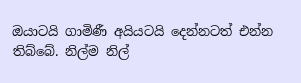ඔයාටයි ගාමිණී අයියටයි දෙන්නටත් එන්න තිබ්බේ. නිල්ම නිල්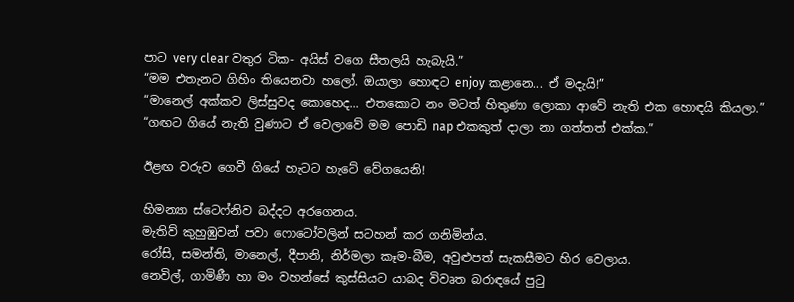පාට very clear වතුර ටික- අයිස් වගෙ සීතලයි හැබැයි.”
“මම එතැනට ගිහිං තියෙනවා හලෝ. ඔයාලා හොඳට enjoy කළානෙ... ඒ මදැයි!”
“මානෙල් අක්කව ලිස්සුවද කොහෙද... එතකොට නං මටත් හිතුණා ලොකා ආවේ නැති එක හොඳයි කියලා.”
“ගඟට ගියේ නැති වුණාට ඒ වෙලාවේ මම පොඩි nap එකකුත් දාලා නා ගත්තත් එක්ක.”

ඊළඟ වරුව ගෙවී ගියේ හැටට හැටේ වේගයෙනි!

හිමන්‍යා ස්ටෙෆ්නිව බද්දට අරගෙනය.
මැතිව් කුහුඹුවන් පවා ෆොටෝවලින් සටහන් කර ගනිමින්ය.
රෝසි, සමන්ති, මානෙල්, දීපානි, නිර්මලා කෑම-බීම, අවුළුපත් සැකසීමට හිර වෙලාය.
නෙවිල්, ගාමිණී හා මං වහන්සේ කුස්සියට යාබද විවෘත බරාඳයේ පුටු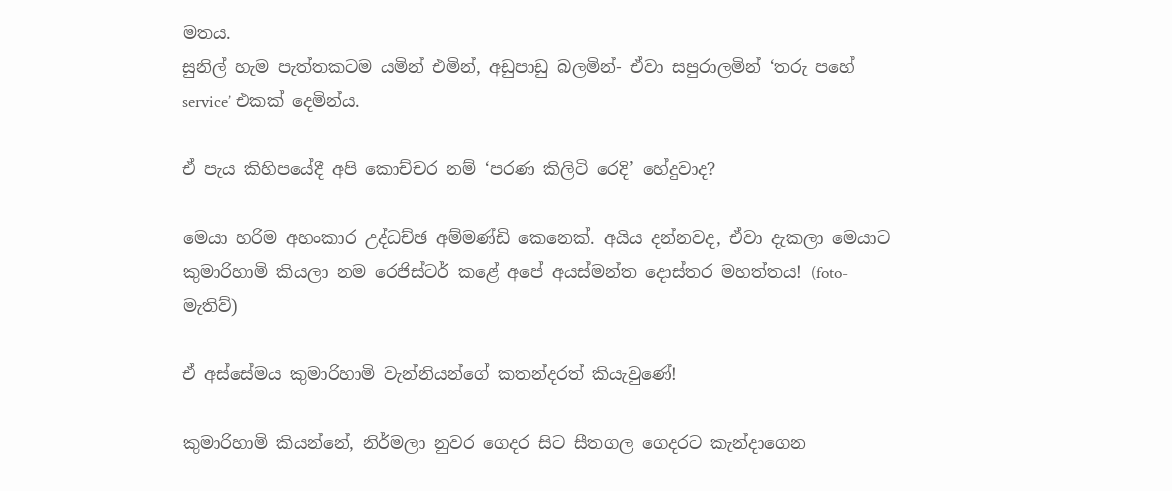මතය.
සුනිල් හැම පැත්තකටම යමින් එමින්, අඩුපාඩු බලමින්- ඒවා සපුරාලමින් ‘තරු පහේ service’ එකක් දෙමින්ය.

ඒ පැය කිහිපයේදී අපි කොච්චර නම් ‘පරණ කිලිටි රෙදි’ හේදුවාද?

මෙයා හරිම අහංකාර උද්ධච්ඡ අම්මණ්ඩි කෙනෙක්. අයිය දන්නවද, ඒවා දැකලා මෙයාට කුමාරිහාමි කියලා නම රෙජිස්ටර් කළේ අපේ අයස්මන්ත දොස්තර මහත්තය! (foto- මැතිව්)

ඒ අස්සේමය කුමාරිහාමි වැන්නියන්ගේ කතන්දරත් කියැවුණේ!

කුමාරිහාමි කියන්නේ, නිර්මලා නුවර ගෙදර සිට සීතගල ගෙදරට කැන්දාගෙන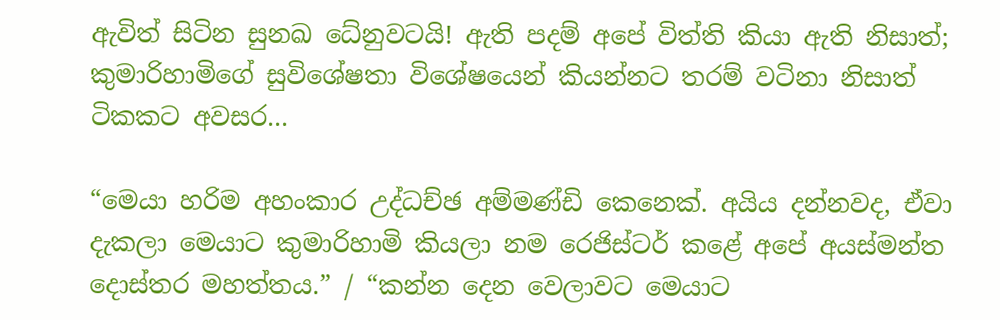ඇවිත් සිටින සුනඛ ධේනුවටයි! ඇති පදම් අපේ විත්ති කියා ඇති නිසාත්; කුමාරිහාමිගේ සුවිශේෂතා විශේෂයෙන් කියන්නට තරම් වටිනා නිසාත් ටිකකට අවසර...

“මෙයා හරිම අහංකාර උද්ධච්ඡ අම්මණ්ඩි කෙනෙක්. අයිය දන්නවද, ඒවා දැකලා මෙයාට කුමාරිහාමි කියලා නම රෙජිස්ටර් කළේ අපේ අයස්මන්ත දොස්තර මහත්තය.” / “කන්න දෙන වෙලාවට මෙයාට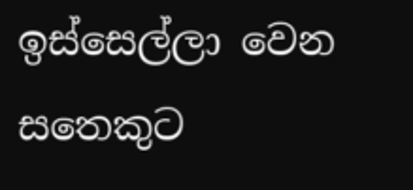ඉස්සෙල්ලා වෙන සතෙකුට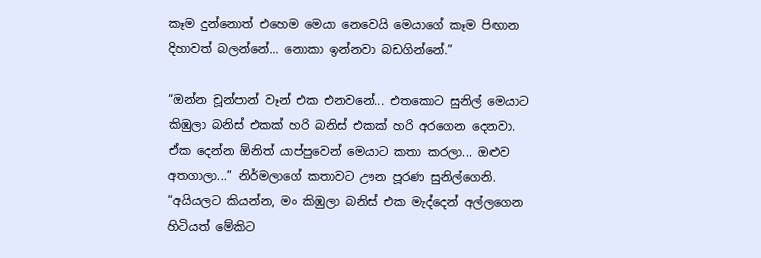කෑම දුන්නොත් එහෙම මෙයා නෙවෙයි මෙයාගේ කෑම පිඟාන දිහාවත් බලන්නේ... නොකා ඉන්නවා බඩගින්නේ.”

“ඔන්න චූන්පාන් වෑන් එක එනවනේ... එතකොට සුනිල් මෙයාට කිඹුලා බනිස් එකක් හරි බනිස් එකක් හරි අරගෙන දෙනවා. ඒක දෙන්න ඕනිත් යාප්පුවෙන් මෙයාට කතා කරලා... ඔළුව අතගාලා...” නිර්මලාගේ කතාවට ඌන පූරණ සුනිල්ගෙනි.
“අයියලට කියන්න, මං කිඹුලා බනිස් එක මැද්දෙන් අල්ලගෙන හිටියත් මේකිට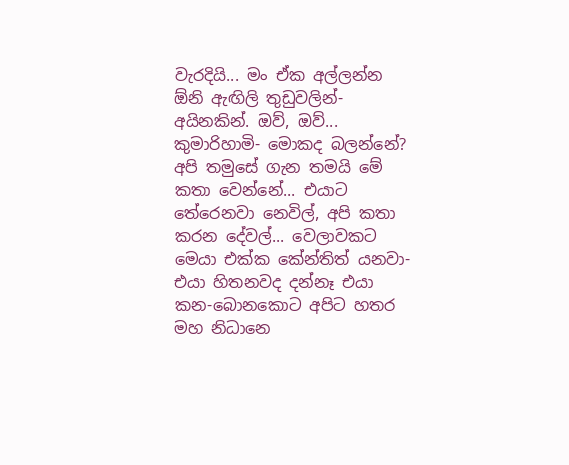වැරදියි... මං ඒක අල්ලන්න ඕනි ඇඟිලි තුඩුවලින්- අයිනකින්. ඔව්, ඔව්... කුමාරිහාමි- මොකද බලන්නේ? අපි තමුසේ ගැන තමයි මේ කතා වෙන්නේ... එයාට තේරෙනවා නෙවිල්, අපි කතා කරන දේවල්... වෙලාවකට මෙයා එක්ක කේන්තිත් යනවා- එයා හිතනවද දන්නෑ එයා කන-බොනකොට අපිට හතර මහ නිධානෙ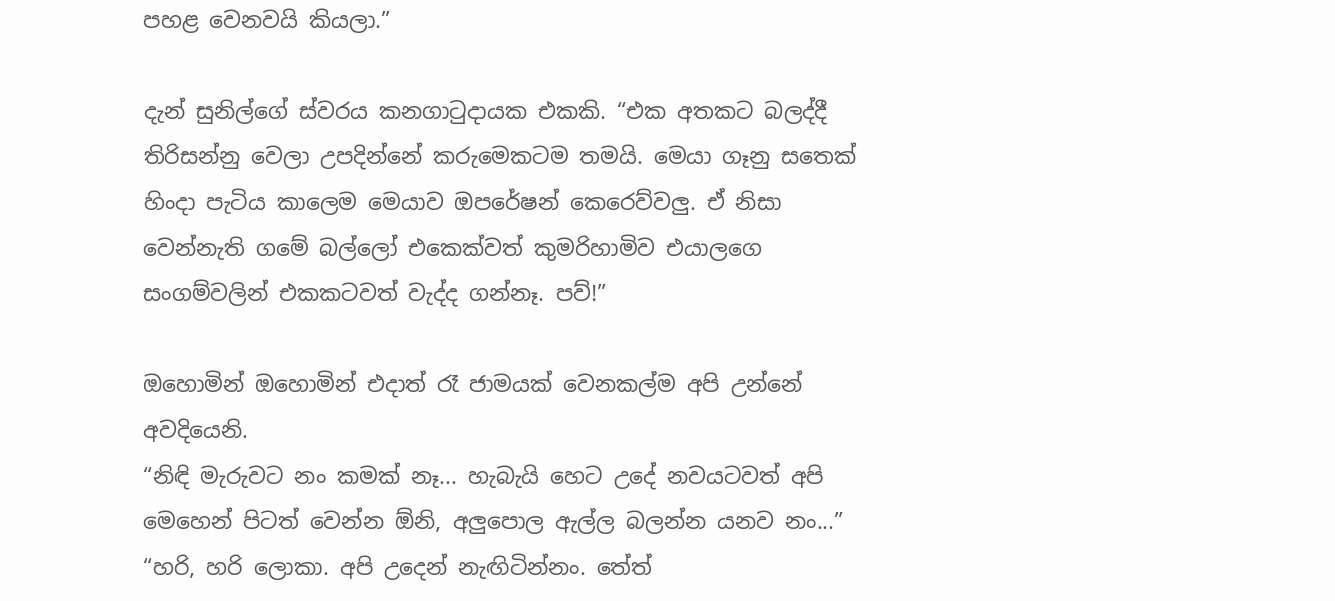පහළ වෙනවයි කියලා.”

දැන් සුනිල්ගේ ස්වරය කනගාටුදායක එකකි. “එක අතකට බලද්දී තිරිසන්නු වෙලා උපදින්නේ කරුමෙකටම තමයි. මෙයා ගෑනු සතෙක් හිංදා පැටිය කාලෙම මෙයාව ඔපරේෂන් කෙරෙව්වලු. ඒ නිසා වෙන්නැති ගමේ බල්ලෝ එකෙක්වත් කුමරිහාමිව එයාලගෙ සංගම්වලින් එකකටවත් වැද්ද ගන්නෑ. පව්!”

ඔහොමින් ඔහොමින් එදාත් රෑ ජාමයක් වෙනකල්ම අපි උන්නේ අවදියෙනි.
“නිඳි මැරුවට නං කමක් නෑ... හැබැයි හෙට උදේ නවයටවත් අපි මෙහෙන් පිටත් වෙන්න ඕනි, අලුපොල ඇල්ල බලන්න යනව නං...”
“හරි, හරි ලොකා. අපි උදෙන් නැඟිටින්නං. තේත්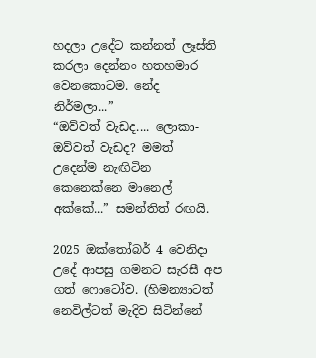හදලා උදේට කන්නත් ලෑස්ති කරලා දෙන්නං හතහමාර වෙනකොටම. නේද නිර්මලා...”
“ඔව්වත් වැඩද.... ලොකා- ඔව්වත් වැඩද? මමත් උදෙන්ම නැඟිටින කෙනෙක්නෙ මානෙල් අක්කේ...” සමන්තිත් රඟයි.

2025 ඔක්තෝබර් 4 වෙනිදා උදේ ආපසු ගමනට සැරසී අප ගත් ෆොටෝව. (හිමන්‍යාටත් නෙවිල්ටත් මැදිව සිටින්නේ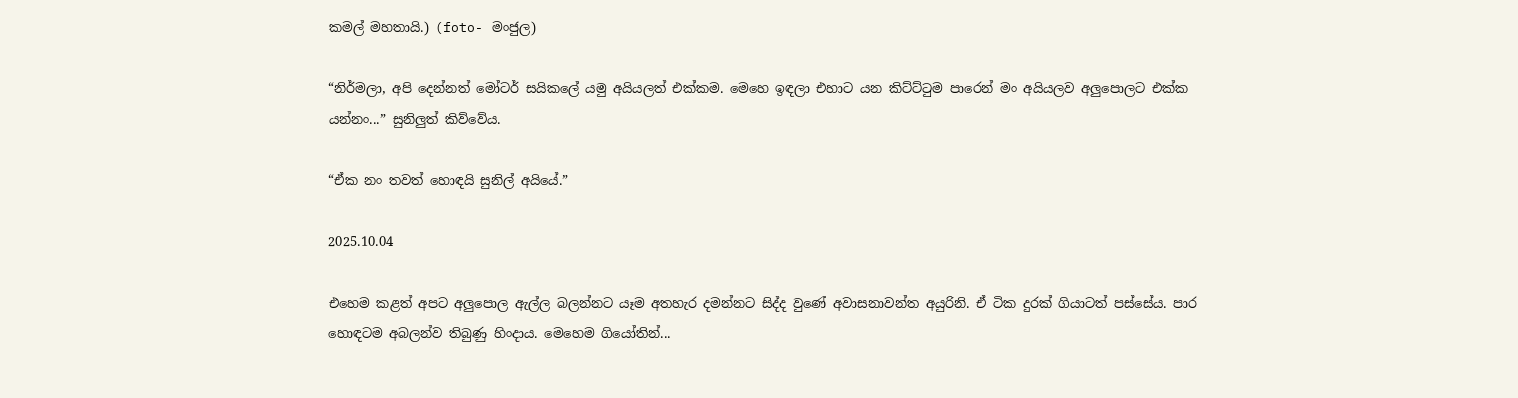කමල් මහතායි.) (foto- මංජුල)

“නිර්මලා, අපි දෙන්නත් මෝටර් සයිකලේ යමු අයියලත් එක්කම. මෙහෙ ඉඳලා එහාට යන කිට්ට්ටුම පාරෙන් මං අයියලව අලුපොලට එක්ක යන්නං...” සුනිලුත් කිව්වේය.

“ඒක නං තවත් හොඳයි සුනිල් අයියේ.”

2025.10.04

එහෙම කළත් අපට අලුපොල ඇල්ල බලන්නට යෑම අතහැර දමන්නට සිද්ද වුණේ අවාසනාවන්ත අයුරිනි. ඒ ටික දුරක් ගියාටත් පස්සේය. පාර හොඳටම අබලන්ව තිබුණු හිංදාය. මෙහෙම ගියෝතින්...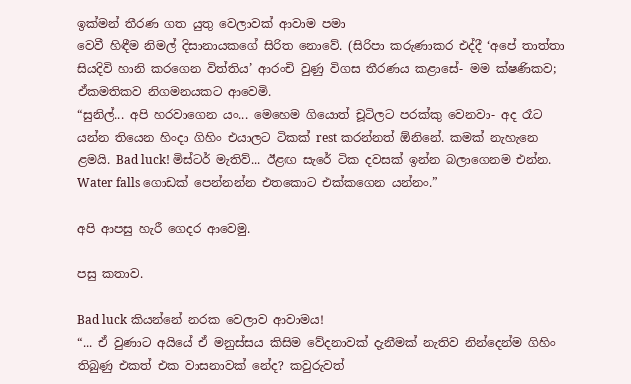ඉක්මන් තීරණ ගත යුතු වෙලාවක් ආවාම පමා
වෙවී හිඳීම නිමල් දිසානායකගේ සිරිත නොවේ. (සිරිපා කරුණාකර එද්දී ‘අපේ තාත්තා සියදිවි හානි කරගෙන විත්තිය’ ආරංචි වුණු විගස තීරණය කළාසේ- මම ක්ෂණිකව; ඒකමතිකව නිගමනයකට ආවෙමි.
“සුනිල්... අපි හරවාගෙන යං... මෙහෙම ගියොත් චූටිලට පරක්කු වෙනවා- අද රෑට යන්න තියෙන හිංදා ගිහිං එයාලට ටිකක් rest කරන්නත් ඕනිනේ. කමක් නැහැනෙ ළමයි. Bad luck! මිස්ටර් මැතිව්... ඊළඟ සැරේ ටික දවසක් ඉන්න බලාගෙනම එන්න. Water falls ගොඩක් පෙන්නන්න එතකොට එක්කගෙන යන්නං.”

අපි ආපසු හැරී ගෙදර ආවෙමු.

පසු කතාව.

Bad luck කියන්නේ නරක වෙලාව ආවාමය!
“... ඒ වුණාට අයියේ ඒ මනුස්සය කිසිම වේදනාවක් දැනීමක් නැතිව නින්දෙන්ම ගිහිං තිබුණු එකත් එක වාසනාවක් නේද? කවුරුවත්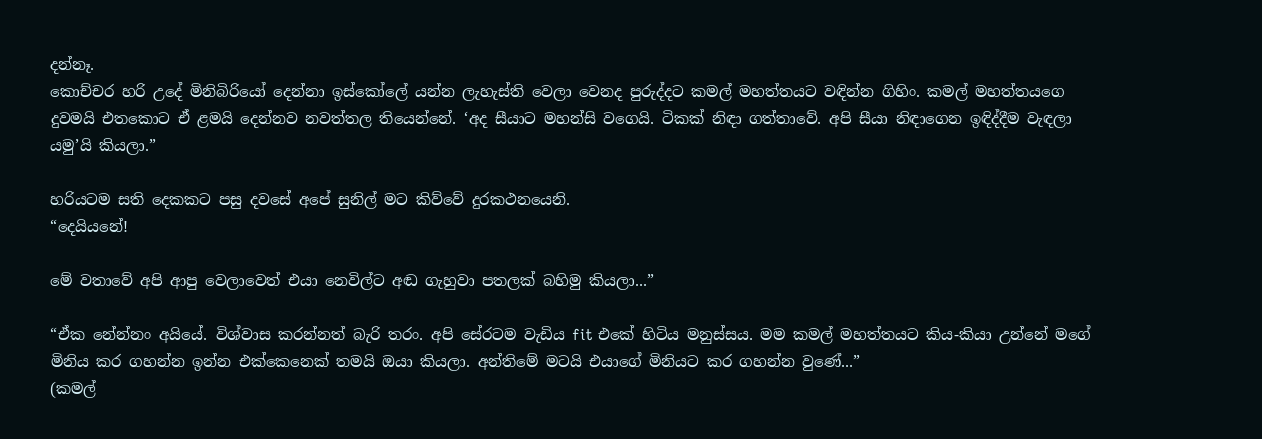දන්නෑ.
කොච්චර හරි උදේ මිනිබිරියෝ දෙන්නා ඉස්කෝලේ යන්න ලැහැස්ති වෙලා වෙනද පුරුද්දට කමල් මහත්තයට වඳින්න ගිහිං. කමල් මහත්තයගෙ දුවමයි එතකොට ඒ ළමයි දෙන්නව නවත්තල තියෙන්නේ. ‘අද සීයාට මහන්සි වගෙයි. ටිකක් නිඳා ගත්තාවේ. අපි සීයා නිඳාගෙන ඉඳිද්දීම වැඳලා යමු’යි කියලා.”

හරියටම සති දෙකකට පසු දවසේ අපේ සුනිල් මට කිව්වේ දුරකථනයෙනි.
“දෙයියනේ!

මේ වතාවේ අපි ආපු වෙලාවෙත් එයා නෙවිල්ට අඬ ගැහුවා පතලක් බහිමු කියලා...”

“ඒක නේන්නං අයියේ. විශ්වාස කරන්නත් බැරි තරං. අපි සේරටම වැඩිය fit එකේ හිටිය මනුස්සය. මම කමල් මහත්තයට කිය-කියා උන්නේ මගේ මිනිය කර ගහන්න ඉන්න එක්කෙනෙක් තමයි ඔයා කියලා. අන්තිමේ මටයි එයාගේ මිනියට කර ගහන්න වුණේ...”
(කමල්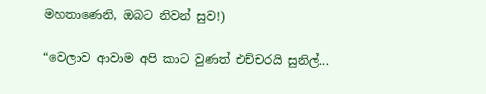මහතාණෙනි, ඔබට නිවන් සුව!)

“වෙලාව ආවාම අපි කාට වුණත් එච්චරයි සුනිල්...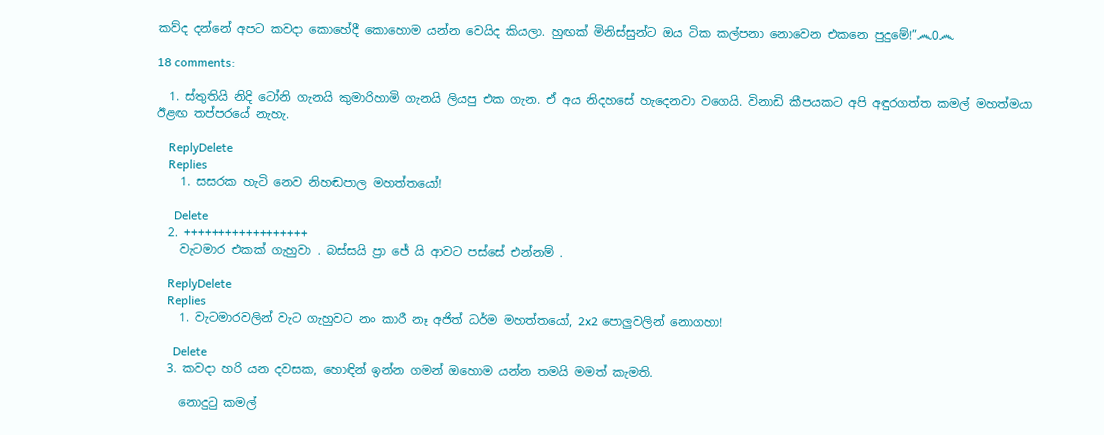කව්ද දන්නේ අපට කවදා කොහේදී කොහොම යන්න වෙයිද කියලා. හුඟක් මිනිස්සුන්ට ඔය ටික කල්පනා නොවෙන එකනෙ පුදුමේ!”෴0෴

18 comments:

  1. ස්තුතියි නිදි ටෝනි ගැනයි කුමාරිහාමි ගැනයි ලියපු එක ගැන. ඒ අය නිදහසේ හැදෙනවා වගෙයි. විනාඩි කීපයකට අපි අඳුරගත්ත කමල් මහත්මයා ඊළඟ තප්පරයේ නැහැ.

    ReplyDelete
    Replies
    1. සසරක හැටි නෙව නිහඬපාල මහත්තයෝ!

      Delete
  2. ++++++++++++++++++
    වැටමාර එකක් ගැහුවා . බස්සයි ප්‍රා ජේ යි ආවට පස්සේ එන්නම් .

    ReplyDelete
    Replies
    1. වැටමාරවලින් වැට ගැහුවට නං කාරී නෑ අජිත් ධර්ම මහත්තයෝ, 2x2 පොලුවලින් නොගහා!

      Delete
  3. කවදා හරි යන දවසක, හොඳින් ඉන්න ගමන් ඔහොම යන්න තමයි මමත් කැමති.

    නොදුටු කමල්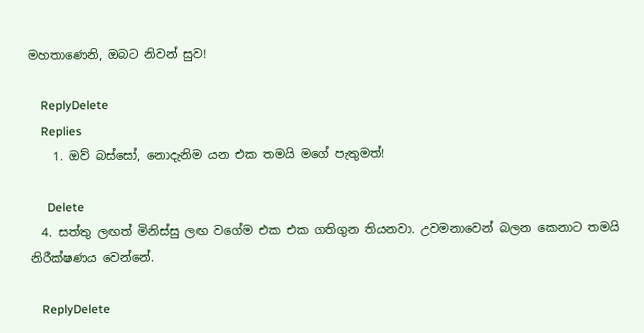මහතාණෙනි, ඔබට නිවන් සුව!

    ReplyDelete
    Replies
    1. ඔව් බස්සෝ, නොදැනිම යන එක තමයි මගේ පැතුමත්!

      Delete
  4. සත්තු ලඟත් මිනිස්සු ලඟ වගේම එක එක ගතිගුන තියනවා. උවමනාවෙන් බලන කෙනාට තමයි නිරීක්ෂණය වෙන්නේ.

    ReplyDelete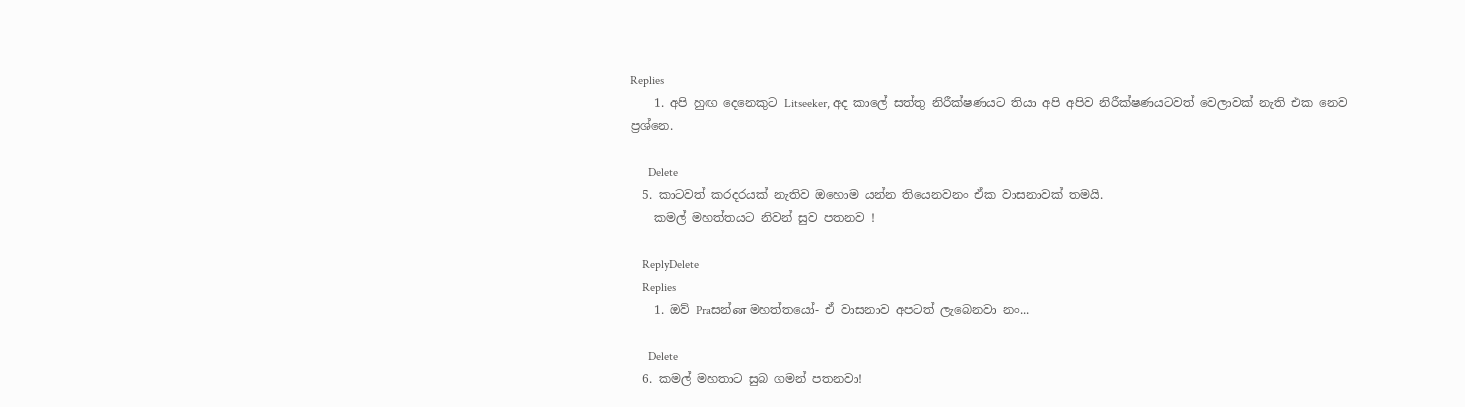Replies
    1. අපි හුඟ දෙනෙකුට Litseeker, අද කාලේ සත්තු නිරීක්ෂණයට තියා අපි අපිව නිරීක්ෂණයටවත් වෙලාවක් නැති එක නෙව ප්‍රශ්නෙ.

      Delete
  5. කාටවත් කරදරයක් නැතිව ඔහොම යන්න තියෙනවනං ඒක වාසනාවක් තමයි.
    කමල් මහත්තයට නිවන් සුව පතනව !

    ReplyDelete
    Replies
    1. ඔව් Praසන්ன මහත්තයෝ- ඒ වාසනාව අපටත් ලැබෙනවා නං...

      Delete
  6. කමල් මහතාට සුබ ගමන් පතනවා!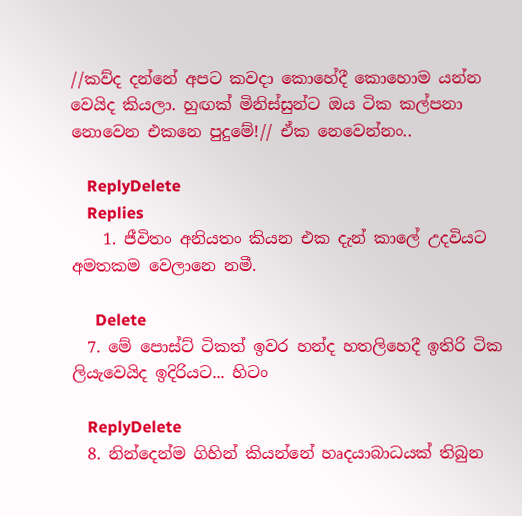//කව්ද දන්නේ අපට කවදා කොහේදී කොහොම යන්න වෙයිද කියලා. හුඟක් මිනිස්සුන්ට ඔය ටික කල්පනා නොවෙන එකනෙ පුදුමේ!// ඒක නෙවෙන්නං..

    ReplyDelete
    Replies
    1. ජීවිතං අනියතං කියන එක දැන් කාලේ උදවියට අමතකම වෙලානෙ නමී.

      Delete
  7. මේ පොස්ට් ටිකත් ඉවර හන්ද හතලිහෙදී ඉතිරි ටික ලියැවෙයිද ඉදිරියට... හිටං

    ReplyDelete
  8. නින්දෙන්ම ගිහින් කියන්නේ හෘදයාබාධයක් තිබුන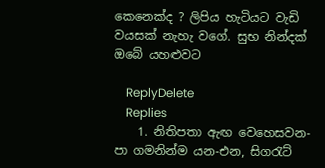කෙනෙක්ද ? ලිපිය හැටියට වැඩි වයසක් නැහැ වගේ. සුභ නින්දක් ඔබේ යහළුවට

    ReplyDelete
    Replies
    1. නිතිපතා ඇඟ වෙහෙසවන- පා ගමනින්ම යන-එන, සිගරැට්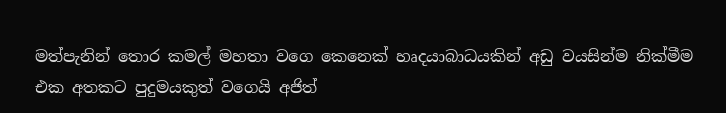මත්පැනින් තොර කමල් මහතා වගෙ කෙනෙක් හෘදයාබාධයකින් අඩු වයසින්ම නික්මීම එක අතකට පුදුමයකුත් වගෙයි අජිත්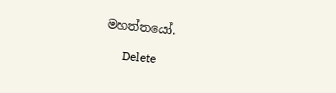මහත්තයෝ.

      Delete